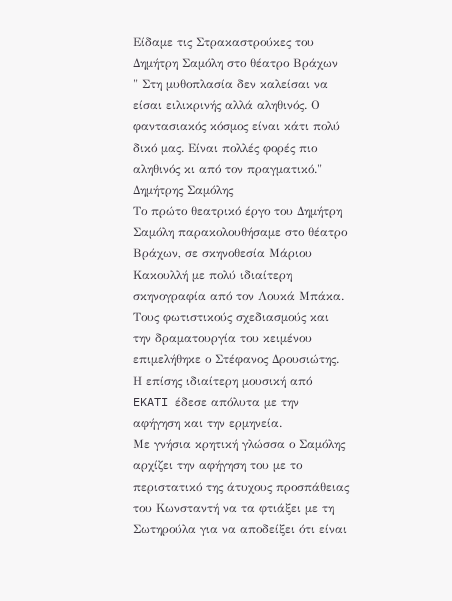Είδαμε τις Στρακαστρούκες του Δημήτρη Σαμόλη στο θέατρο Βράχων
" Στη μυθοπλασία δεν καλείσαι να είσαι ειλικρινής αλλά αληθινός. Ο φαντασιακός κόσμος είναι κάτι πολύ δικό μας. Είναι πολλές φορές πιο αληθινός κι από τον πραγματικό."
Δημήτρης Σαμόλης
Το πρώτο θεατρικό έργο του Δημήτρη Σαμόλη παρακολουθήσαμε στο θέατρο Βράχων, σε σκηνοθεσία Μάριου Κακουλλή με πολύ ιδιαίτερη σκηνογραφία από τον Λουκά Μπάκα. Τους φωτιστικούς σχεδιασμούς και την δραματουργία του κειμένου επιμελήθηκε ο Στέφανος Δρουσιώτης.
Η επίσης ιδιαίτερη μουσική από EKATI έδεσε απόλυτα με την αφήγηση και την ερμηνεία.
Με γνήσια κρητική γλώσσα ο Σαμόλης αρχίζει την αφήγηση του με το περιστατικό της άτυχους προσπάθειας του Κωνσταντή να τα φτιάξει με τη Σωτηρούλα για να αποδείξει ότι είναι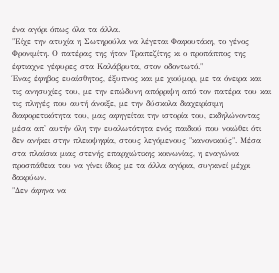ένα αγόρι όπως όλα τα άλλα.
"Είχε την ατυχία η Σωτηρούλα να λέγεται Φαφουτάκη, το γένος Φρονιμίτη. Ο πατέρας της ήταν Τραπεζίτης κι ο προπάππος της έφτιαχνε γέφυρες στα Καλάβρυτα, στον οδοντωτό."
Ένας έφηβος ευαίσθητος, έξυπνος και με χιούμορ, με τα όνειρα και τις ανησυχίες του, με την επώδυνη απόρριψη από τον πατέρα του και τις πληγές που αυτή άνοιξε, με την δύσκολα διαχειρίσιμη διαφορετικότητα του, μας αφηγείται την ιστορία του, εκδηλώνοντας μέσα απ' αυτήν όλη την ευαλωτότητα ενός παιδιού που νοιώθει ότι δεν ανήκει στην πλειοψηφία, στους λεγόμενους "κανονικούς". Μέσα στα πλαίσια μιας στενής επαρχιώτικης κοινωνίας, η εναγώνια προσπάθεια του να γίνει ίδιος με τα άλλα αγόρια, συγκινεί μέχρι δακρύων.
"Δεν άφηνα να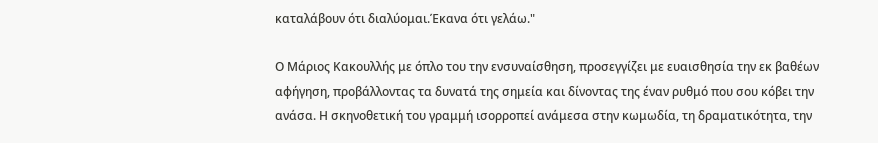καταλάβουν ότι διαλύομαι.Έκανα ότι γελάω."

Ο Μάριος Κακουλλής με όπλο του την ενσυναίσθηση, προσεγγίζει με ευαισθησία την εκ βαθέων αφήγηση, προβάλλοντας τα δυνατά της σημεία και δίνοντας της έναν ρυθμό που σου κόβει την ανάσα. Η σκηνοθετική του γραμμή ισορροπεί ανάμεσα στην κωμωδία, τη δραματικότητα, την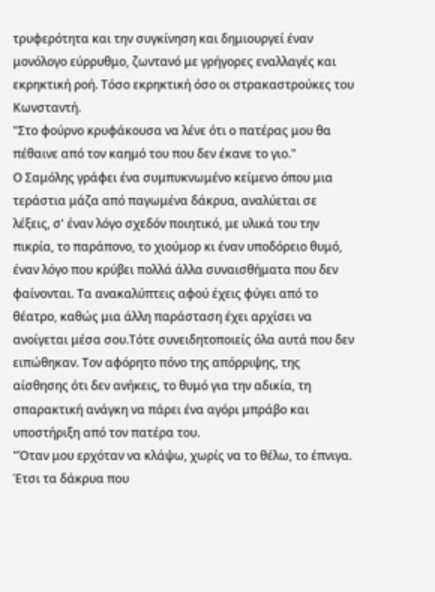τρυφερότητα και την συγκίνηση και δημιουργεί έναν μονόλογο εύρρυθμο, ζωντανό με γρήγορες εναλλαγές και εκρηκτική ροή. Τόσο εκρηκτική όσο οι στρακαστρούκες του Κωνσταντή.
"Στο φούρνο κρυφάκουσα να λένε ότι ο πατέρας μου θα πέθαινε από τον καημό του που δεν έκανε το γιο."
Ο Σαμόλης γράφει ένα συμπυκνωμένο κείμενο όπου μια τεράστια μάζα από παγωμένα δάκρυα, αναλύεται σε λέξεις, σ' έναν λόγο σχεδόν ποιητικό, με υλικά του την πικρία, το παράπονο, το χιούμορ κι έναν υποδόρειο θυμό, έναν λόγο που κρύβει πολλά άλλα συναισθήματα που δεν φαίνονται. Τα ανακαλύπτεις αφού έχεις φύγει από το θέατρο, καθώς μια άλλη παράσταση έχει αρχίσει να ανοίγεται μέσα σου.Τότε συνειδητοποιείς όλα αυτά που δεν ειπώθηκαν. Τον αφόρητο πόνο της απόρριψης, της αίσθησης ότι δεν ανήκεις, το θυμό για την αδικία, τη σπαρακτική ανάγκη να πάρει ένα αγόρι μπράβο και υποστήριξη από τον πατέρα του.
"Όταν μου ερχόταν να κλάψω, χωρίς να το θέλω, το έπνιγα. Έτσι τα δάκρυα που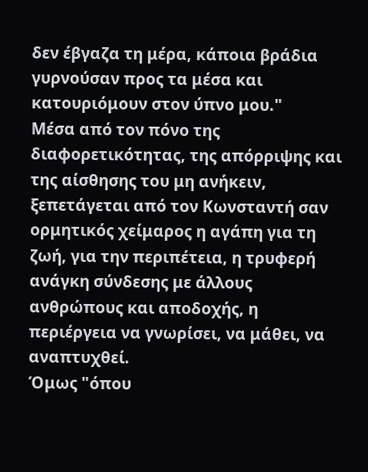δεν έβγαζα τη μέρα, κάποια βράδια γυρνούσαν προς τα μέσα και κατουριόμουν στον ύπνο μου."
Μέσα από τον πόνο της διαφορετικότητας, της απόρριψης και της αίσθησης του μη ανήκειν, ξεπετάγεται από τον Κωνσταντή σαν ορμητικός χείμαρος η αγάπη για τη ζωή, για την περιπέτεια, η τρυφερή ανάγκη σύνδεσης με άλλους ανθρώπους και αποδοχής, η περιέργεια να γνωρίσει, να μάθει, να αναπτυχθεί.
Όμως "όπου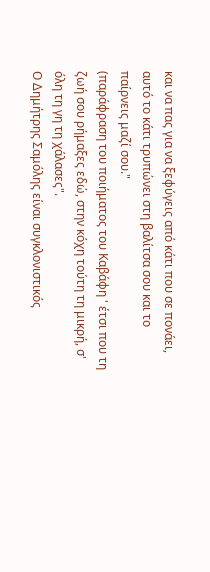και να πας για να ξεφύγεις από κάτι που σε πονάει, αυτό το κάτι τρυπώνει στη βαλίτσα σου και το παίρνεις μαζί σου."
(παράφραση του ποιήματος του Καβάφη ' έτσι που τη ζωή σου ρήμαξες εδώ, στην κόχη τούτη τη μικρή, σ' όλη τη γη τη χάλασες".
Ο Δημήτρης Σαμόλης είναι συγκλονιστικός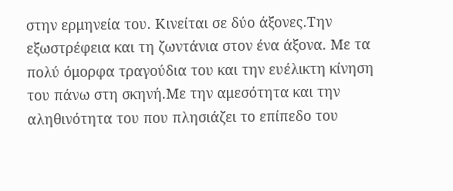στην ερμηνεία του. Κινείται σε δύο άξονες.Την εξωστρέφεια και τη ζωντάνια στον ένα άξονα. Με τα πολύ όμορφα τραγούδια του και την ευέλικτη κίνηση του πάνω στη σκηνή.Με την αμεσότητα και την αληθινότητα του που πλησιάζει το επίπεδο του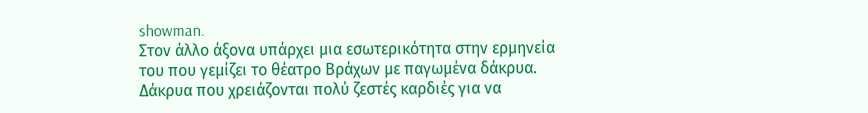showman.
Στον άλλο άξονα υπάρχει μια εσωτερικότητα στην ερμηνεία του που γεμίζει το θέατρο Βράχων με παγωμένα δάκρυα. Δάκρυα που χρειάζονται πολύ ζεστές καρδιές για να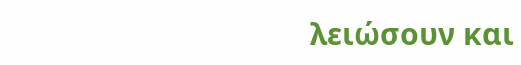λειώσουν και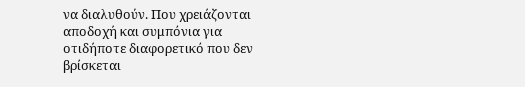να διαλυθούν. Που χρειάζονται αποδοχή και συμπόνια για οτιδήποτε διαφορετικό που δεν βρίσκεται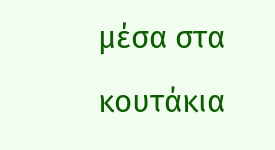μέσα στα κουτάκια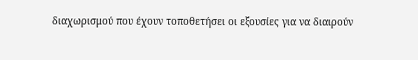διαχωρισμού που έχουν τοποθετήσει οι εξουσίες για να διαιρούν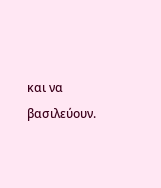και να βασιλεύουν.